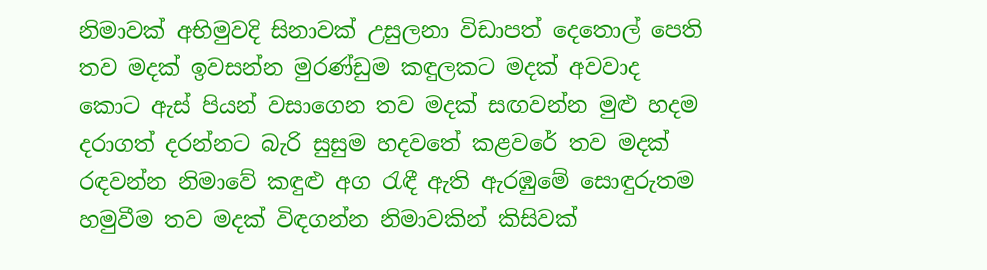නිමාවක් අභිමුවදි සිනාවක් උසුලනා විඩාපත් දෙතොල් පෙති තව මදක් ඉවසන්න මුරණ්ඩුම කඳුලකට මදක් අවවාද කොට ඇස් පියන් වසාගෙන තව මදක් සඟවන්න මුළු හදම දරාගත් දරන්නට බැරි සුසුම හදවතේ කළවරේ තව මදක් රඳවන්න නිමාවේ කඳුළු අග රැඳී ඇති ඇරඹුමේ සොඳුරුතම හමුවීම තව මදක් විඳගන්න නිමාවකින් කිසිවක්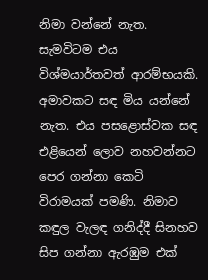නිමා වන්නේ නැත. සැමවිටම එය විශ්මයාර්තවත් ආරම්භයකි. අමාවකට සඳ මිය යන්නේ නැත. එය පසළොස්වක සඳ එළියෙන් ලොව නහවන්නට පෙර ගන්නා කෙටි විරාමයක් පමණි. නිමාව කඳුල වැලඳ ගනිද්දී සිනහව සිප ගන්නා ඇරඹුම එක්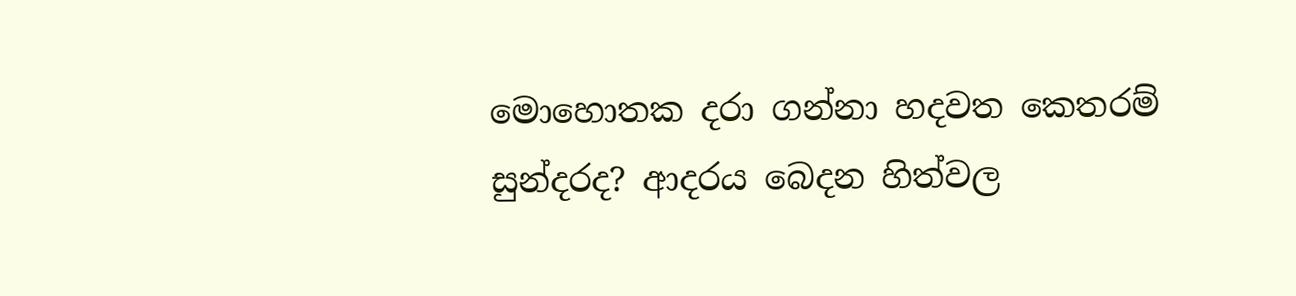මොහොතක දරා ගන්නා හදවත කෙතරම් සුන්දරද? ආදරය බෙදන හිත්වල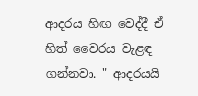ආදරය හිඟ වෙද්දී ඒ හිත් වෛරය වැළඳ ගන්නවා. " ආදරයයි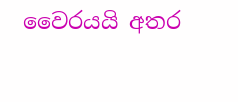වෛරයයි අතර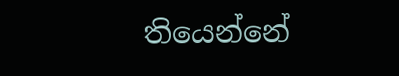තියෙන්නේ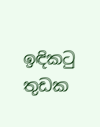ඉඳිකටු තුඩක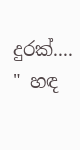දුරක්.... " හඳ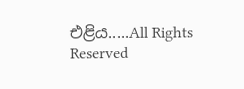එළිය.....All Rights Reserved